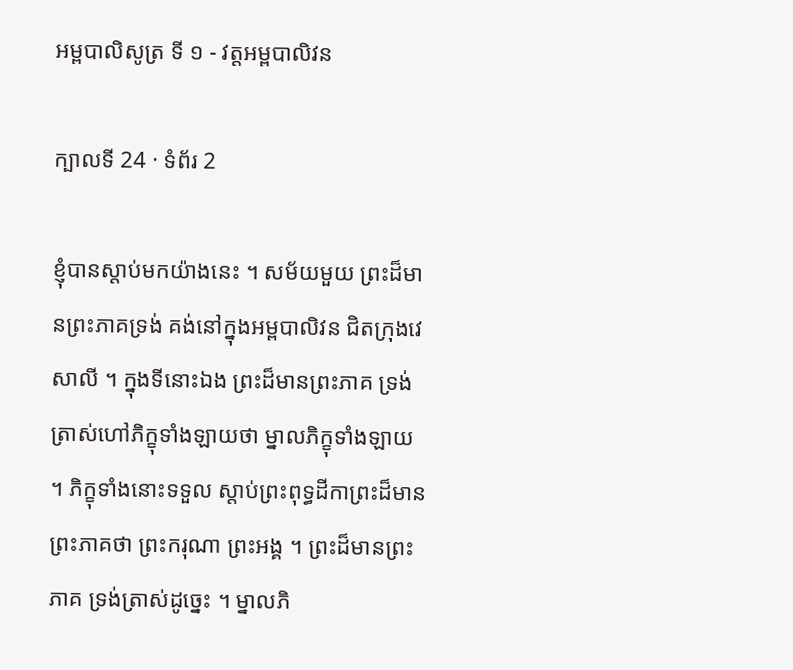អម្ពបាលិសូត្រ ទី ១ - វត្តអម្ពបាលិវន

ក្បាលទី 24 · ទំព័រ 2

ខ្ញុំបានស្តាប់មកយ៉ាងនេះ ។ សម័យមួយ ព្រះដ៏មានព្រះភាគទ្រង់ គង់នៅក្នុងអម្ពបាលិវន ជិតក្រុងវេសាលី ។ ក្នុងទីនោះឯង ព្រះដ៏មានព្រះភាគ ទ្រង់ត្រាស់ហៅភិក្ខុទាំងឡាយថា ម្នាលភិក្ខុទាំងឡាយ ។ ភិក្ខុទាំងនោះទទួល ស្តាប់ព្រះពុទ្ធដីកាព្រះដ៏មានព្រះភាគថា ព្រះករុណា ព្រះអង្គ ។ ព្រះដ៏មានព្រះភាគ ទ្រង់ត្រាស់ដូច្នេះ ។ ម្នាលភិ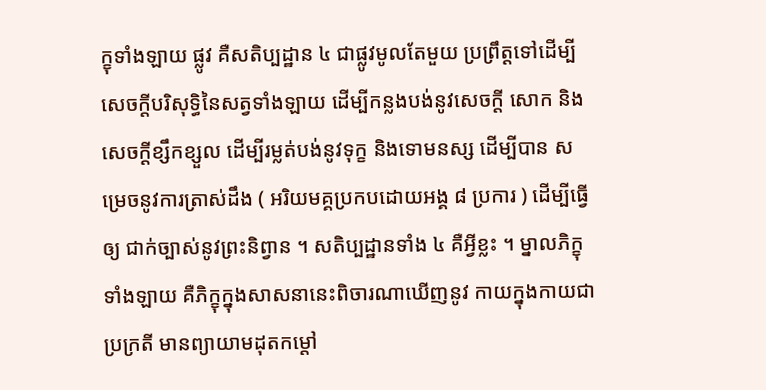ក្ខុទាំងឡាយ ផ្លូវ គឺសតិប្បដ្ឋាន ៤ ជាផ្លូវមូលតែមួយ ប្រព្រឹត្តទៅដើម្បីសេចក្តីបរិសុទ្ធិនៃសត្វទាំងឡាយ ដើម្បីកន្លងបង់នូវសេចក្តី សោក និងសេចក្តីខ្សឹកខ្សួល ដើម្បីរម្លត់បង់នូវទុក្ខ និងទោមនស្ស ដើម្បីបាន សម្រេចនូវការត្រាស់ដឹង ( អរិយមគ្គប្រកបដោយអង្គ ៨ ប្រការ ) ដើម្បីធ្វើឲ្យ ជាក់ច្បាស់នូវព្រះនិព្វាន ។ សតិប្បដ្ឋានទាំង ៤ គឺអ្វីខ្លះ ។ ម្នាលភិក្ខុទាំងឡាយ គឺភិក្ខុក្នុងសាសនានេះពិចារណាឃើញនូវ កាយក្នុងកាយជាប្រក្រតី មានព្យាយាមដុតកម្តៅ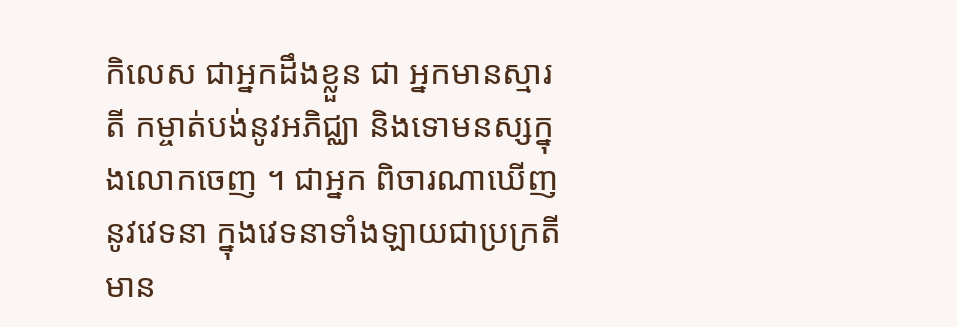កិលេស ជាអ្នកដឹងខ្លួន ជា អ្នកមានស្មារតី កម្ចាត់បង់នូវអភិជ្ឈា និងទោមនស្សក្នុងលោកចេញ ។ ជាអ្នក ពិចារណាឃើញនូវវេទនា ក្នុងវេទនាទាំងឡាយជាប្រក្រតី មាន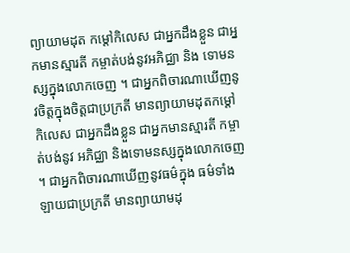ព្យាយាមដុត កម្តៅកិលេស ជាអ្នកដឹងខ្លួន ជាអ្នកមានស្មារតី កម្ចាត់បង់នូវអភិជ្ឈា និង ទោមនស្សក្នុងលោកចេញ ។ ជាអ្នកពិចារណាឃើញនូវចិត្តក្នុងចិត្តជាប្រក្រតី មានព្យាយាមដុតកម្តៅកិលេស ជាអ្នកដឹងខ្លួន ជាអ្នកមានស្មារតី កម្ចាត់បង់នូវ អភិជ្ឈា និងទោមនស្សក្នុងលោកចេញ ។ ជាអ្នកពិចារណាឃើញនូវធម៌ក្នុង ធម៌ទាំងឡាយជាប្រក្រតី មានព្យាយាមដុ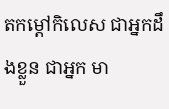តកម្តៅកិលេស ជាអ្នកដឹងខ្លួន ជាអ្នក មា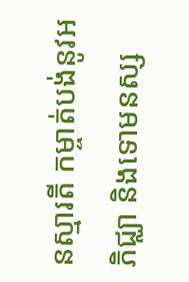នស្មារតី កម្ចាត់បង់នូវអភិជ្ឈា និងទោមនស្ស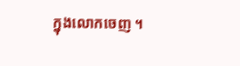ក្នុងលោកចេញ ។